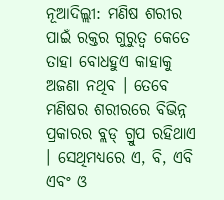ନୂଆଦିଲ୍ଲୀ: ମଣିଷ ଶରୀର ପାଇଁ ରକ୍ତର ଗୁରୁତ୍ୱ କେତେ ତାହା ବୋଧହୁଏ କାହାକୁ ଅଜଣା ନଥିବ । ତେବେ ମଣିଷର ଶରୀରରେ ବିଭିନ୍ନ ପ୍ରକାରର ବ୍ଲଡ୍ ଗ୍ରୁପ ରହିଥାଏ । ସେଥିମଧ୍ୟରେ ଏ, ବି, ଏବି ଏବଂ ଓ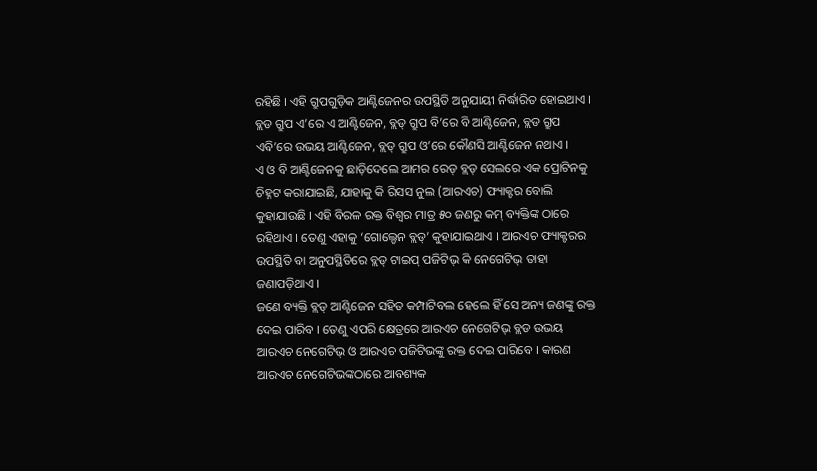ରହିଛି । ଏହି ଗ୍ରୁପଗୁଡ଼ିକ ଆଣ୍ଟିଜେନର ଉପସ୍ଥିତି ଅନୁଯାୟୀ ନିର୍ଦ୍ଧାରିତ ହୋଇଥାଏ । ବ୍ଲଡ ଗ୍ରୁପ ଏ’ରେ ଏ ଆଣ୍ଟିଜେନ, ବ୍ଲଡ୍ ଗ୍ରୁପ ବି’ରେ ବି ଆଣ୍ଟିଜେନ, ବ୍ଲଡ ଗ୍ରୁପ ଏବି’ରେ ଉଭୟ ଆଣ୍ଟିଜେନ, ବ୍ଲଡ୍ ଗ୍ରୁପ ଓ’ରେ କୌଣସି ଆଣ୍ଟିଜେନ ନଥାଏ ।
ଏ ଓ ବି ଆଣ୍ଟିଜେନକୁ ଛାଡ଼ିଦେଲେ ଆମର ରେଡ୍ ବ୍ଲଡ୍ ସେଲରେ ଏକ ପ୍ରୋଟିନକୁ ଚିହ୍ନଟ କରାଯାଇଛି, ଯାହାକୁ କି ରିସସ ନୁଲ (ଆରଏଚ) ଫ୍ୟାକ୍ଟର ବୋଲି କୁହାଯାଉଛି । ଏହି ବିରଳ ରକ୍ତ ବିଶ୍ୱର ମାତ୍ର ୫୦ ଜଣରୁ କମ୍ ବ୍ୟକ୍ତିଙ୍କ ଠାରେ ରହିଥାଏ । ତେଣୁ ଏହାକୁ ‘ଗୋଲ୍ଡେନ ବ୍ଲଡ୍’ କୁହାଯାଇଥାଏ । ଆରଏଚ ଫ୍ୟାକ୍ଟରର ଉପସ୍ଥିତି ବା ଅନୁପସ୍ଥିତିରେ ବ୍ଲଡ୍ ଟାଇପ୍ ପଜିଟିଭ୍ କି ନେଗେଟିଭ୍ ତାହା ଜଣାପଡ଼ିଥାଏ ।
ଜଣେ ବ୍ୟକ୍ତି ବ୍ଲଡ୍ ଆଣ୍ଟିଜେନ ସହିତ କମ୍ପାଟିବଲ ହେଲେ ହିଁ ସେ ଅନ୍ୟ ଜଣଙ୍କୁ ରକ୍ତ ଦେଇ ପାରିବ । ତେଣୁ ଏପରି କ୍ଷେତ୍ରରେ ଆରଏଚ ନେଗେଟିଭ୍ ବ୍ଲଡ ଉଭୟ ଆରଏଚ ନେଗେଟିଭ୍ ଓ ଆରଏଚ ପଜିଟିଭଙ୍କୁ ରକ୍ତ ଦେଇ ପାରିବେ । କାରଣ ଆରଏଚ ନେଗେଟିଭଙ୍କଠାରେ ଆବଶ୍ୟକ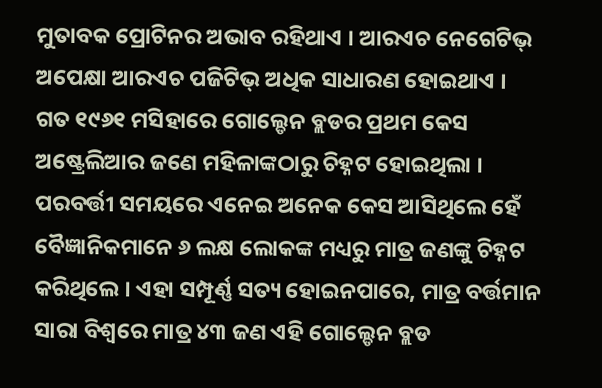ମୁତାବକ ପ୍ରୋଟିନର ଅଭାବ ରହିଥାଏ । ଆରଏଚ ନେଗେଟିଭ୍ ଅପେକ୍ଷା ଆରଏଚ ପଜିଟିଭ୍ ଅଧିକ ସାଧାରଣ ହୋଇଥାଏ ।
ଗତ ୧୯୬୧ ମସିହାରେ ଗୋଲ୍ଡେନ ବ୍ଲଡର ପ୍ରଥମ କେସ ଅଷ୍ଟ୍ରେଲିଆର ଜଣେ ମହିଳାଙ୍କଠାରୁ ଚିହ୍ନଟ ହୋଇଥିଲା । ପରବର୍ତ୍ତୀ ସମୟରେ ଏନେଇ ଅନେକ କେସ ଆସିଥିଲେ ହେଁ ବୈଜ୍ଞାନିକମାନେ ୬ ଲକ୍ଷ ଲୋକଙ୍କ ମଧ୍ୟରୁ ମାତ୍ର ଜଣଙ୍କୁ ଚିହ୍ନଟ କରିଥିଲେ । ଏହା ସମ୍ପୂର୍ଣ୍ଣ ସତ୍ୟ ହୋଇନପାରେ, ମାତ୍ର ବର୍ତ୍ତମାନ ସାରା ବିଶ୍ୱରେ ମାତ୍ର ୪୩ ଜଣ ଏହି ଗୋଲ୍ଡେନ ବ୍ଲଡ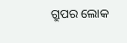ଗ୍ରୁପର ଲୋକ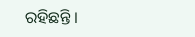ରହିଛନ୍ତି ।